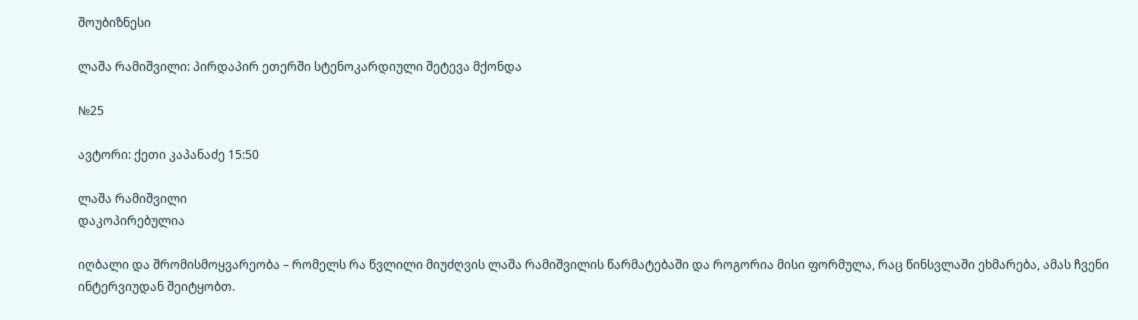შოუბიზნესი

ლაშა რამიშვილი: პირდაპირ ეთერში სტენოკარდიული შეტევა მქონდა

№25

ავტორი: ქეთი კაპანაძე 15:50

ლაშა რამიშვილი
დაკოპირებულია

იღბალი და შრომისმოყვარეობა – რომელს რა წვლილი მიუძღვის ლაშა რამიშვილის წარმატებაში და როგორია მისი ფორმულა, რაც წინსვლაში ეხმარება, ამას ჩვენი ინტერვიუდან შეიტყობთ.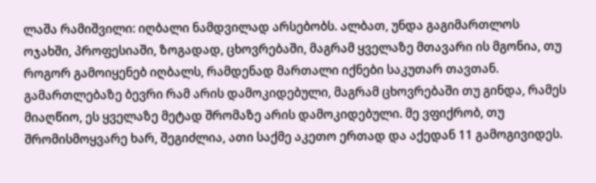ლაშა რამიშვილი: იღბალი ნამდვილად არსებობს. ალბათ, უნდა გაგიმართლოს ოჯახში, პროფესიაში, ზოგადად, ცხოვრებაში, მაგრამ ყველაზე მთავარი ის მგონია, თუ როგორ გამოიყენებ იღბალს, რამდენად მართალი იქნები საკუთარ თავთან. გამართლებაზე ბევრი რამ არის დამოკიდებული, მაგრამ ცხოვრებაში თუ გინდა, რამეს მიაღწიო, ეს ყველაზე მეტად შრომაზე არის დამოკიდებული. მე ვფიქრობ, თუ შრომისმოყვარე ხარ, შეგიძლია, ათი საქმე აკეთო ერთად და აქედან 11 გამოგივიდეს.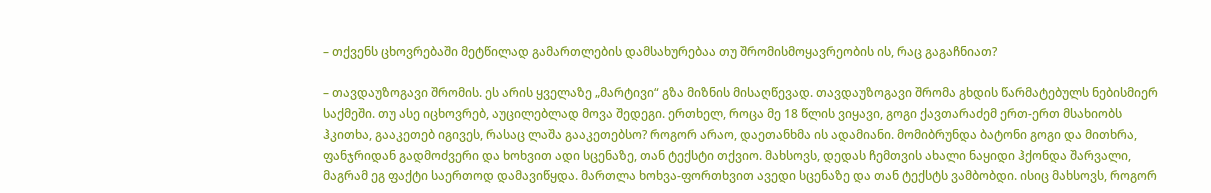– თქვენს ცხოვრებაში მეტწილად გამართლების დამსახურებაა თუ შრომისმოყავრეობის ის, რაც გაგაჩნიათ?

– თავდაუზოგავი შრომის. ეს არის ყველაზე „მარტივი“ გზა მიზნის მისაღწევად. თავდაუზოგავი შრომა გხდის წარმატებულს ნებისმიერ საქმეში. თუ ასე იცხოვრებ, აუცილებლად მოვა შედეგი. ერთხელ, როცა მე 18 წლის ვიყავი, გოგი ქავთარაძემ ერთ-ერთ მსახიობს ჰკითხა, გააკეთებ იგივეს, რასაც ლაშა გააკეთებსო? როგორ არაო, დაეთანხმა ის ადამიანი. მომიბრუნდა ბატონი გოგი და მითხრა, ფანჯრიდან გადმოძვერი და ხოხვით ადი სცენაზე, თან ტექსტი თქვიო. მახსოვს, დედას ჩემთვის ახალი ნაყიდი ჰქონდა შარვალი, მაგრამ ეგ ფაქტი საერთოდ დამავიწყდა. მართლა ხოხვა-ფორთხვით ავედი სცენაზე და თან ტექსტს ვამბობდი. ისიც მახსოვს, როგორ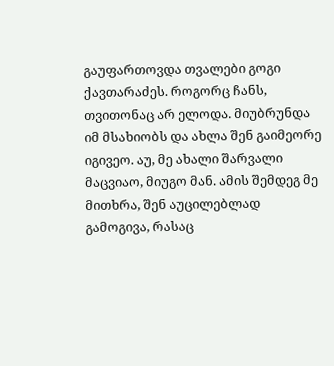გაუფართოვდა თვალები გოგი ქავთარაძეს. როგორც ჩანს, თვითონაც არ ელოდა. მიუბრუნდა იმ მსახიობს და ახლა შენ გაიმეორე იგივეო. აუ, მე ახალი შარვალი მაცვიაო, მიუგო მან. ამის შემდეგ მე მითხრა, შენ აუცილებლად გამოგივა, რასაც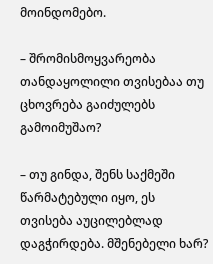მოინდომებო.

– შრომისმოყვარეობა თანდაყოლილი თვისებაა თუ ცხოვრება გაიძულებს გამოიმუშაო?

– თუ გინდა, შენს საქმეში წარმატებული იყო, ეს თვისება აუცილებლად დაგჭირდება. მშენებელი ხარ?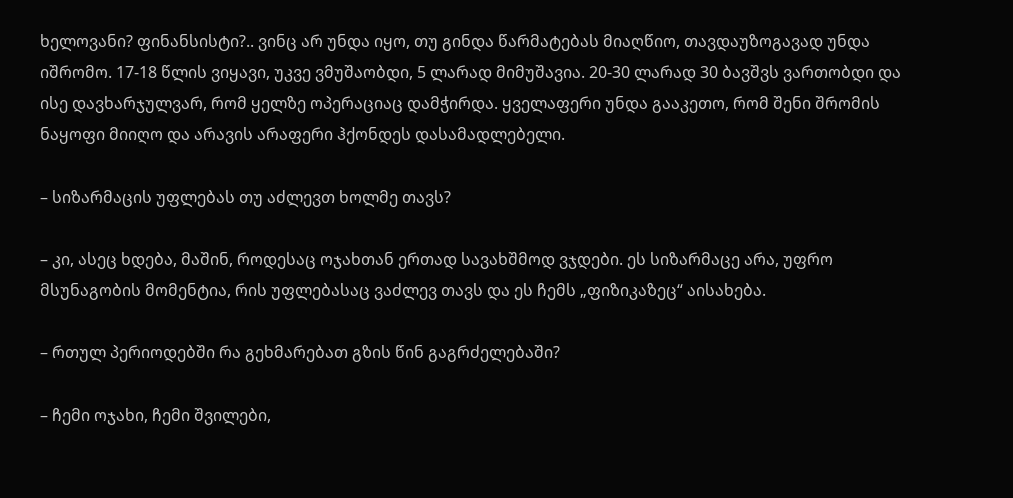ხელოვანი? ფინანსისტი?.. ვინც არ უნდა იყო, თუ გინდა წარმატებას მიაღწიო, თავდაუზოგავად უნდა იშრომო. 17-18 წლის ვიყავი, უკვე ვმუშაობდი, 5 ლარად მიმუშავია. 20-30 ლარად 30 ბავშვს ვართობდი და ისე დავხარჯულვარ, რომ ყელზე ოპერაციაც დამჭირდა. ყველაფერი უნდა გააკეთო, რომ შენი შრომის ნაყოფი მიიღო და არავის არაფერი ჰქონდეს დასამადლებელი.

– სიზარმაცის უფლებას თუ აძლევთ ხოლმე თავს?

– კი, ასეც ხდება, მაშინ, როდესაც ოჯახთან ერთად სავახშმოდ ვჯდები. ეს სიზარმაცე არა, უფრო მსუნაგობის მომენტია, რის უფლებასაც ვაძლევ თავს და ეს ჩემს „ფიზიკაზეც“ აისახება.

– რთულ პერიოდებში რა გეხმარებათ გზის წინ გაგრძელებაში?

– ჩემი ოჯახი, ჩემი შვილები,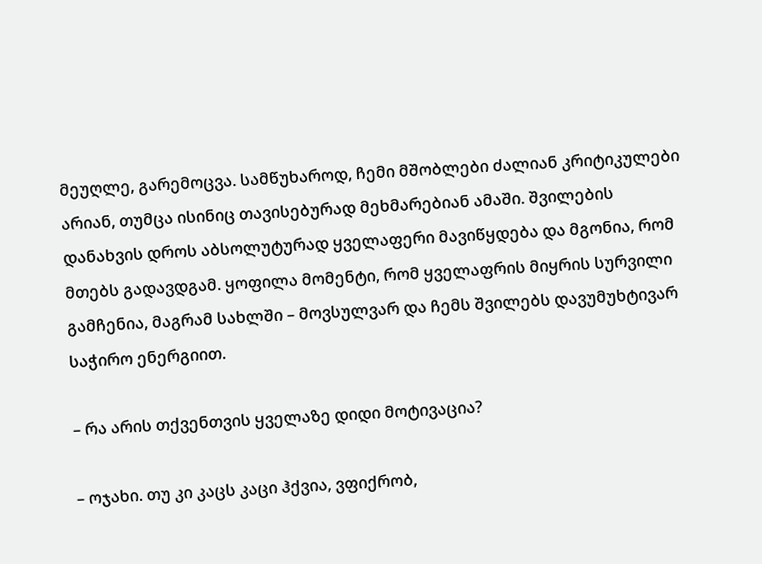მეუღლე, გარემოცვა. სამწუხაროდ, ჩემი მშობლები ძალიან კრიტიკულები არიან, თუმცა ისინიც თავისებურად მეხმარებიან ამაში. შვილების დანახვის დროს აბსოლუტურად ყველაფერი მავიწყდება და მგონია, რომ მთებს გადავდგამ. ყოფილა მომენტი, რომ ყველაფრის მიყრის სურვილი გამჩენია, მაგრამ სახლში – მოვსულვარ და ჩემს შვილებს დავუმუხტივარ საჭირო ენერგიით.

– რა არის თქვენთვის ყველაზე დიდი მოტივაცია?

– ოჯახი. თუ კი კაცს კაცი ჰქვია, ვფიქრობ,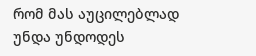რომ მას აუცილებლად უნდა უნდოდეს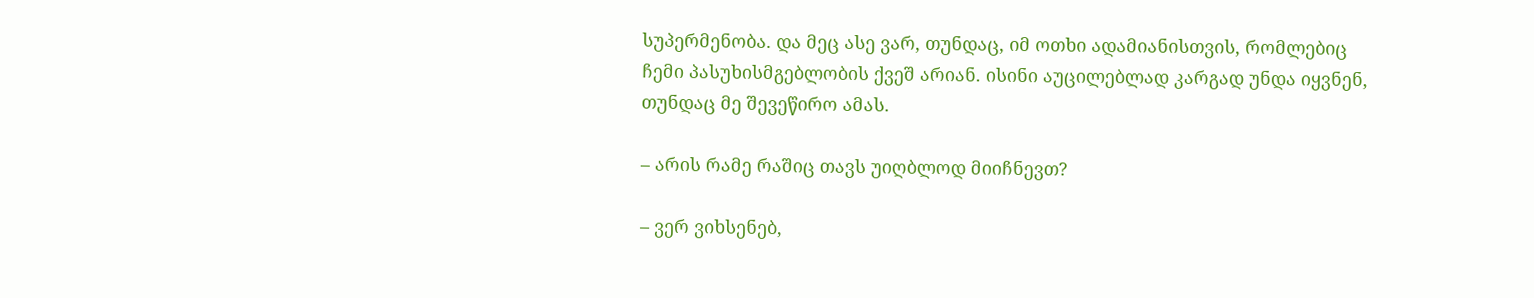სუპერმენობა. და მეც ასე ვარ, თუნდაც, იმ ოთხი ადამიანისთვის, რომლებიც ჩემი პასუხისმგებლობის ქვეშ არიან. ისინი აუცილებლად კარგად უნდა იყვნენ, თუნდაც მე შევეწირო ამას.

– არის რამე რაშიც თავს უიღბლოდ მიიჩნევთ?

– ვერ ვიხსენებ,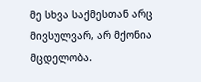მე სხვა საქმესთან არც მივსულვარ, არ მქონია მცდელობა.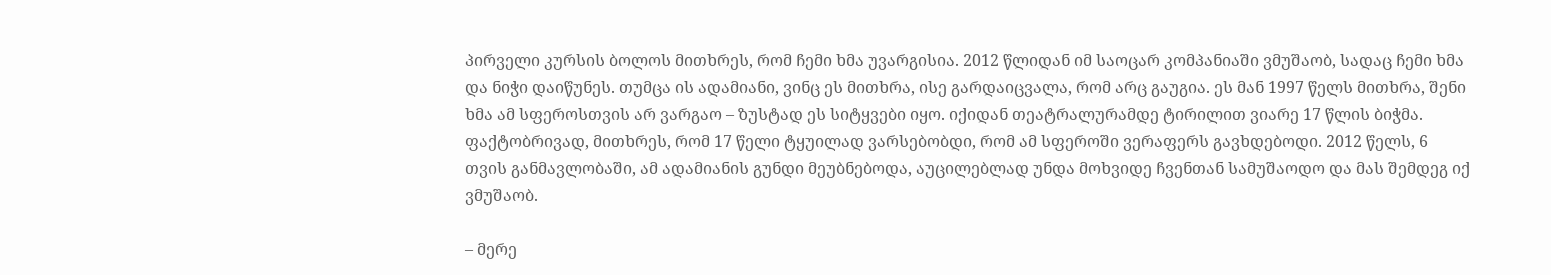პირველი კურსის ბოლოს მითხრეს, რომ ჩემი ხმა უვარგისია. 2012 წლიდან იმ საოცარ კომპანიაში ვმუშაობ, სადაც ჩემი ხმა და ნიჭი დაიწუნეს. თუმცა ის ადამიანი, ვინც ეს მითხრა, ისე გარდაიცვალა, რომ არც გაუგია. ეს მან 1997 წელს მითხრა, შენი ხმა ამ სფეროსთვის არ ვარგაო – ზუსტად ეს სიტყვები იყო. იქიდან თეატრალურამდე ტირილით ვიარე 17 წლის ბიჭმა. ფაქტობრივად, მითხრეს, რომ 17 წელი ტყუილად ვარსებობდი, რომ ამ სფეროში ვერაფერს გავხდებოდი. 2012 წელს, 6 თვის განმავლობაში, ამ ადამიანის გუნდი მეუბნებოდა, აუცილებლად უნდა მოხვიდე ჩვენთან სამუშაოდო და მას შემდეგ იქ ვმუშაობ.

– მერე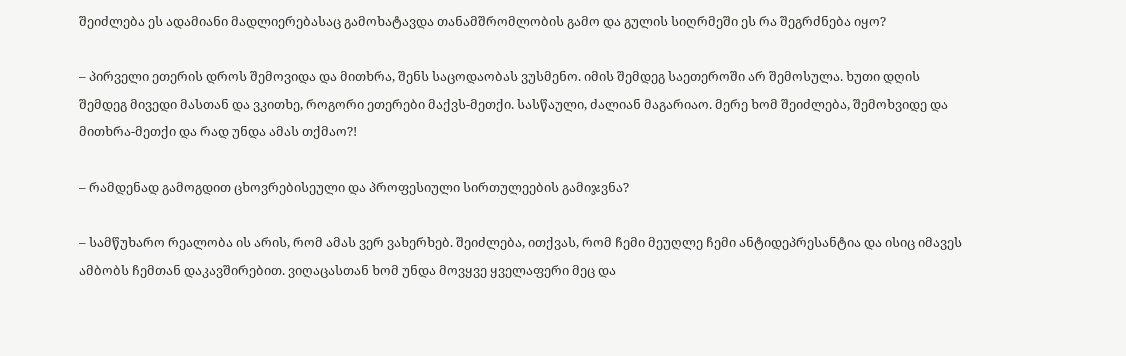შეიძლება ეს ადამიანი მადლიერებასაც გამოხატავდა თანამშრომლობის გამო და გულის სიღრმეში ეს რა შეგრძნება იყო?

– პირველი ეთერის დროს შემოვიდა და მითხრა, შენს საცოდაობას ვუსმენო. იმის შემდეგ საეთეროში არ შემოსულა. ხუთი დღის შემდეგ მივედი მასთან და ვკითხე, როგორი ეთერები მაქვს-მეთქი. სასწაული, ძალიან მაგარიაო. მერე ხომ შეიძლება, შემოხვიდე და მითხრა-მეთქი და რად უნდა ამას თქმაო?!

– რამდენად გამოგდით ცხოვრებისეული და პროფესიული სირთულეების გამიჯვნა?

– სამწუხარო რეალობა ის არის, რომ ამას ვერ ვახერხებ. შეიძლება, ითქვას, რომ ჩემი მეუღლე ჩემი ანტიდეპრესანტია და ისიც იმავეს ამბობს ჩემთან დაკავშირებით. ვიღაცასთან ხომ უნდა მოვყვე ყველაფერი მეც და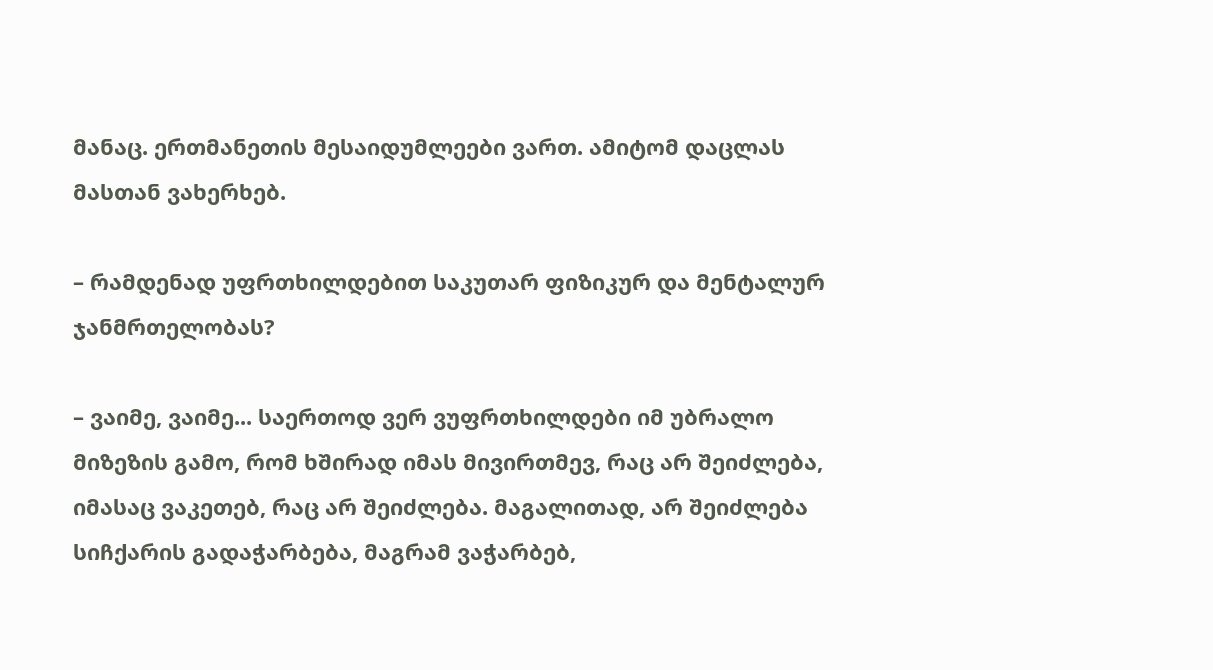მანაც. ერთმანეთის მესაიდუმლეები ვართ. ამიტომ დაცლას მასთან ვახერხებ.

– რამდენად უფრთხილდებით საკუთარ ფიზიკურ და მენტალურ ჯანმრთელობას?

– ვაიმე, ვაიმე... საერთოდ ვერ ვუფრთხილდები იმ უბრალო მიზეზის გამო, რომ ხშირად იმას მივირთმევ, რაც არ შეიძლება, იმასაც ვაკეთებ, რაც არ შეიძლება. მაგალითად, არ შეიძლება სიჩქარის გადაჭარბება, მაგრამ ვაჭარბებ,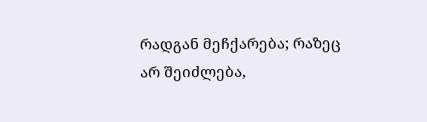რადგან მეჩქარება; რაზეც არ შეიძლება,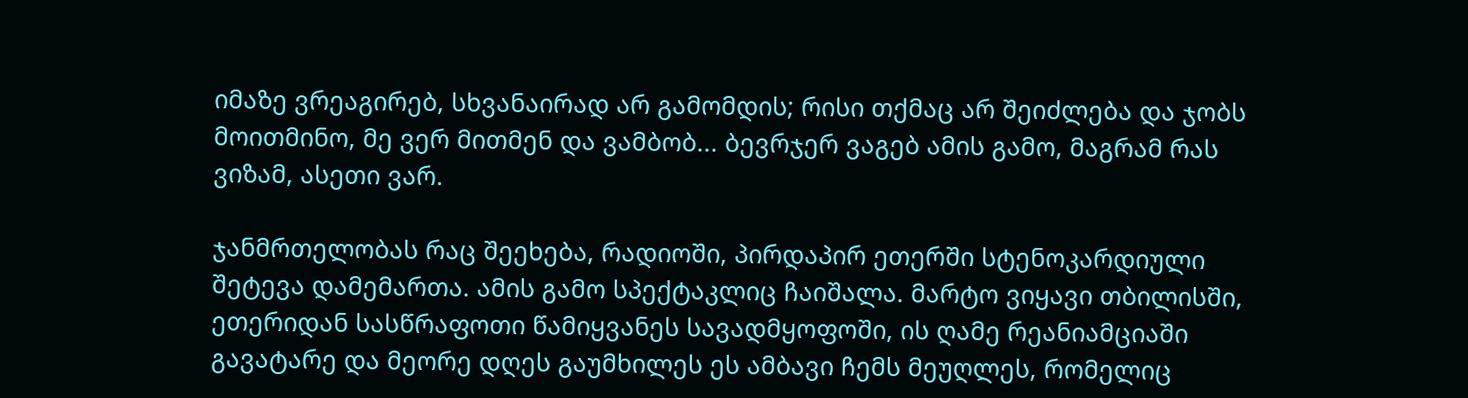იმაზე ვრეაგირებ, სხვანაირად არ გამომდის; რისი თქმაც არ შეიძლება და ჯობს მოითმინო, მე ვერ მითმენ და ვამბობ... ბევრჯერ ვაგებ ამის გამო, მაგრამ რას ვიზამ, ასეთი ვარ.

ჯანმრთელობას რაც შეეხება, რადიოში, პირდაპირ ეთერში სტენოკარდიული შეტევა დამემართა. ამის გამო სპექტაკლიც ჩაიშალა. მარტო ვიყავი თბილისში, ეთერიდან სასწრაფოთი წამიყვანეს სავადმყოფოში, ის ღამე რეანიამციაში გავატარე და მეორე დღეს გაუმხილეს ეს ამბავი ჩემს მეუღლეს, რომელიც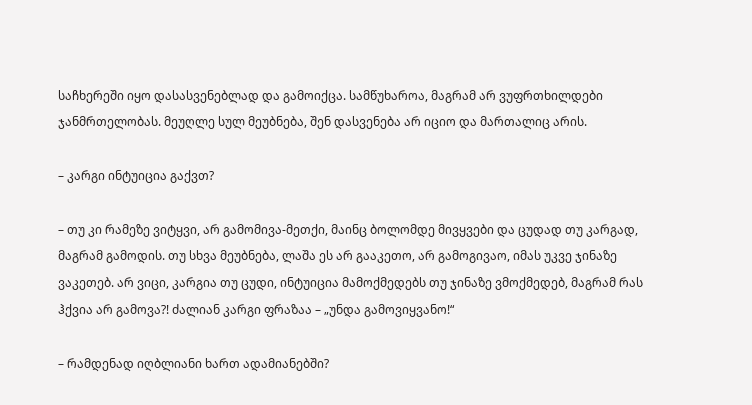საჩხერეში იყო დასასვენებლად და გამოიქცა. სამწუხაროა, მაგრამ არ ვუფრთხილდები ჯანმრთელობას. მეუღლე სულ მეუბნება, შენ დასვენება არ იციო და მართალიც არის.

– კარგი ინტუიცია გაქვთ?

– თუ კი რამეზე ვიტყვი, არ გამომივა-მეთქი, მაინც ბოლომდე მივყვები და ცუდად თუ კარგად, მაგრამ გამოდის. თუ სხვა მეუბნება, ლაშა ეს არ გააკეთო, არ გამოგივაო, იმას უკვე ჯინაზე ვაკეთებ. არ ვიცი, კარგია თუ ცუდი, ინტუიცია მამოქმედებს თუ ჯინაზე ვმოქმედებ, მაგრამ რას ჰქვია არ გამოვა?! ძალიან კარგი ფრაზაა – „უნდა გამოვიყვანო!“

– რამდენად იღბლიანი ხართ ადამიანებში?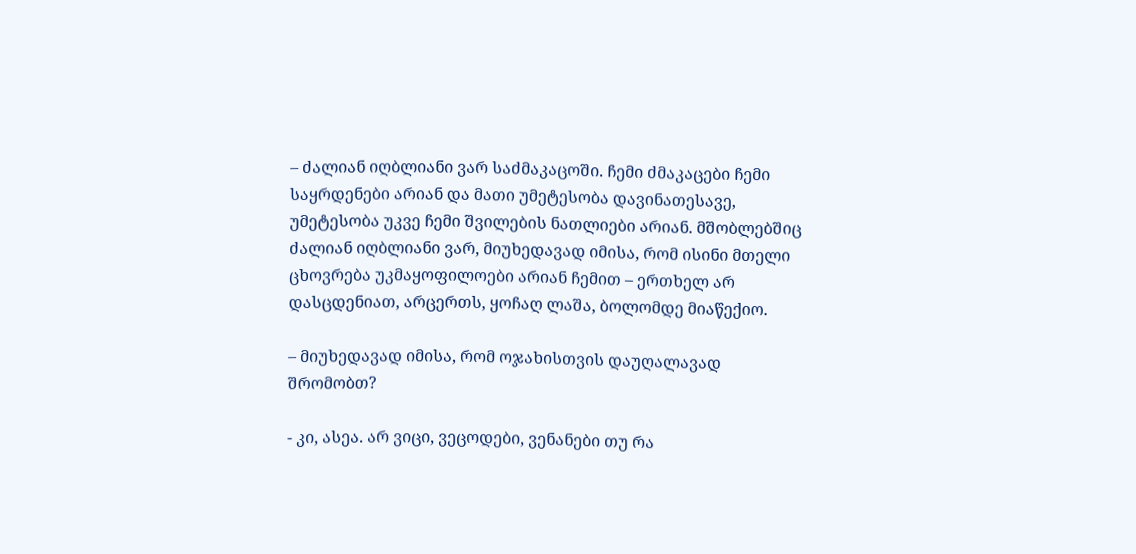– ძალიან იღბლიანი ვარ საძმაკაცოში. ჩემი ძმაკაცები ჩემი საყრდენები არიან და მათი უმეტესობა დავინათესავე, უმეტესობა უკვე ჩემი შვილების ნათლიები არიან. მშობლებშიც ძალიან იღბლიანი ვარ, მიუხედავად იმისა, რომ ისინი მთელი ცხოვრება უკმაყოფილოები არიან ჩემით – ერთხელ არ დასცდენიათ, არცერთს, ყოჩაღ ლაშა, ბოლომდე მიაწექიო.

– მიუხედავად იმისა, რომ ოჯახისთვის დაუღალავად შრომობთ?

- კი, ასეა. არ ვიცი, ვეცოდები, ვენანები თუ რა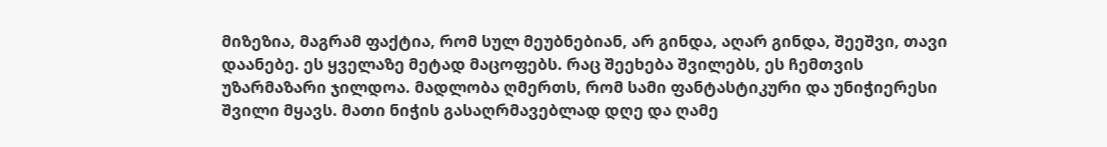მიზეზია, მაგრამ ფაქტია, რომ სულ მეუბნებიან, არ გინდა, აღარ გინდა, შეეშვი, თავი დაანებე. ეს ყველაზე მეტად მაცოფებს. რაც შეეხება შვილებს, ეს ჩემთვის უზარმაზარი ჯილდოა. მადლობა ღმერთს, რომ სამი ფანტასტიკური და უნიჭიერესი შვილი მყავს. მათი ნიჭის გასაღრმავებლად დღე და ღამე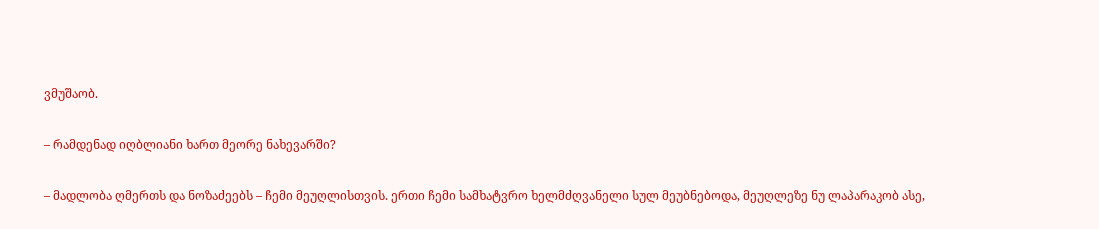ვმუშაობ.

– რამდენად იღბლიანი ხართ მეორე ნახევარში?

– მადლობა ღმერთს და ნოზაძეებს – ჩემი მეუღლისთვის. ერთი ჩემი სამხატვრო ხელმძღვანელი სულ მეუბნებოდა, მეუღლეზე ნუ ლაპარაკობ ასე,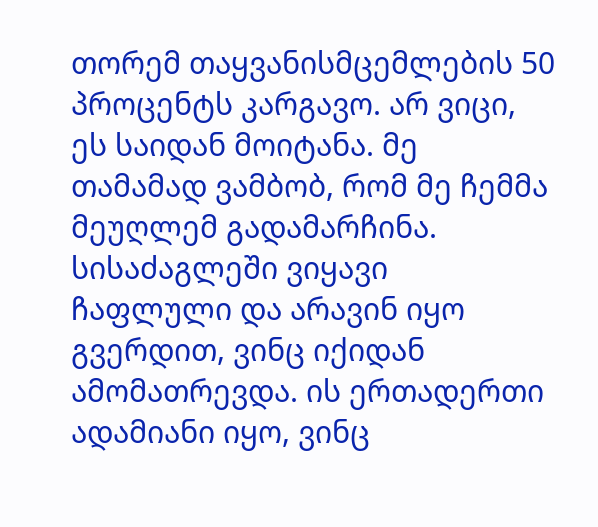თორემ თაყვანისმცემლების 50 პროცენტს კარგავო. არ ვიცი, ეს საიდან მოიტანა. მე თამამად ვამბობ, რომ მე ჩემმა მეუღლემ გადამარჩინა. სისაძაგლეში ვიყავი ჩაფლული და არავინ იყო გვერდით, ვინც იქიდან ამომათრევდა. ის ერთადერთი ადამიანი იყო, ვინც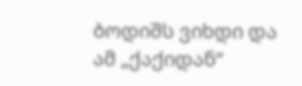ბოდიშს ვიხდი და ამ „ქაქიდან“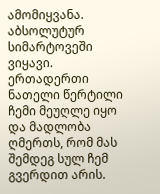ამომიყვანა. აბსოლუტურ სიმარტოვეში ვიყავი. ერთადერთი ნათელი წერტილი ჩემი მეუღლე იყო და მადლობა ღმერთს, რომ მას შემდეგ სულ ჩემ გვერდით არის.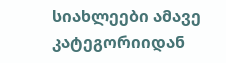სიახლეები ამავე კატეგორიიდან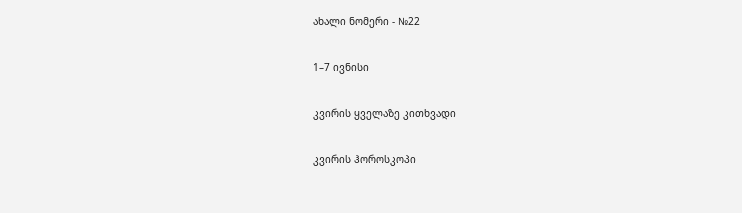ახალი ნომერი - №22

1–7 ივნისი

კვირის ყველაზე კითხვადი

კვირის ჰოროსკოპი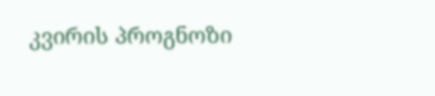კვირის პროგნოზი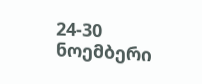24-30 ნოემბერი